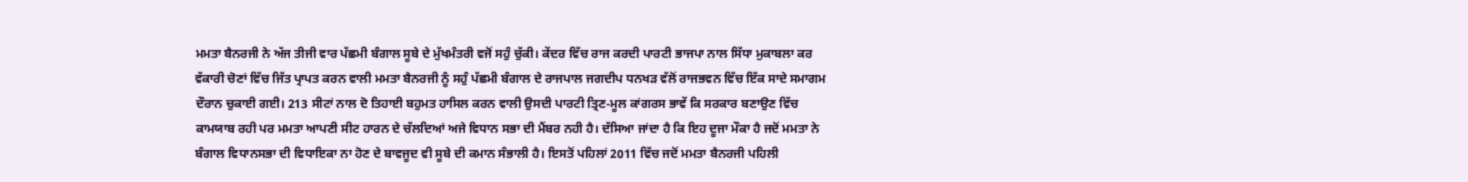ਮਮਤਾ ਬੈਨਰਜੀ ਨੇ ਅੱਜ ਤੀਜੀ ਵਾਰ ਪੱਛਮੀ ਬੰਗਾਲ ਸੂਬੇ ਦੇ ਮੁੱਖਮੰਤਰੀ ਵਜੋਂ ਸਹੁੰ ਚੁੱਕੀ। ਕੇਂਦਰ ਵਿੱਚ ਰਾਜ ਕਰਦੀ ਪਾਰਟੀ ਭਾਜਪਾ ਨਾਲ ਸਿੱਧਾ ਮੁਕਾਬਲਾ ਕਰ ਵੱਕਾਰੀ ਚੋਣਾਂ ਵਿੱਚ ਜਿੱਤ ਪ੍ਰਾਪਤ ਕਰਨ ਵਾਲੀ ਮਮਤਾ ਬੈਨਰਜੀ ਨੂੰ ਸਹੁੰ ਪੱਛਮੀ ਬੰਗਾਲ ਦੇ ਰਾਜਪਾਲ ਜਗਦੀਪ ਧਨਖੜ ਵੱਲੋਂ ਰਾਜਭਵਨ ਵਿੱਚ ਇੱਕ ਸਾਦੇ ਸਮਾਗਮ ਦੌਰਾਨ ਚੁਕਾਈ ਗਈ। 213 ਸੀਟਾਂ ਨਾਲ ਦੋ ਤਿਹਾਈ ਬਹੁਮਤ ਹਾਸਿਲ ਕਰਨ ਵਾਲੀ ਉਸਦੀ ਪਾਰਟੀ ਤ੍ਰਿਣ-ਮੂਲ ਕਾਂਗਰਸ ਭਾਵੇਂ ਕਿ ਸਰਕਾਰ ਬਣਾਉਣ ਵਿੱਚ ਕਾਮਯਾਬ ਰਹੀ ਪਰ ਮਮਤਾ ਆਪਣੀ ਸੀਟ ਹਾਰਨ ਦੇ ਚੱਲਦਿਆਂ ਅਜੇ ਵਿਧਾਨ ਸਭਾ ਦੀ ਮੈਂਬਰ ਨਹੀ ਹੈ। ਦੱਸਿਆ ਜਾਂਦਾ ਹੈ ਕਿ ਇਹ ਦੂਜਾ ਮੌਕਾ ਹੈ ਜਦੋਂ ਮਮਤਾ ਨੇ ਬੰਗਾਲ ਵਿਧਾਨਸਭਾ ਦੀ ਵਿਧਾਇਕਾ ਨਾ ਹੋਣ ਦੇ ਬਾਵਜੂਦ ਵੀ ਸੂਬੇ ਦੀ ਕਮਾਨ ਸੰਭਾਲੀ ਹੈ। ਇਸਤੋਂ ਪਹਿਲਾਂ 2011 ਵਿੱਚ ਜਦੋਂ ਮਮਤਾ ਬੈਨਰਜੀ ਪਹਿਲੀ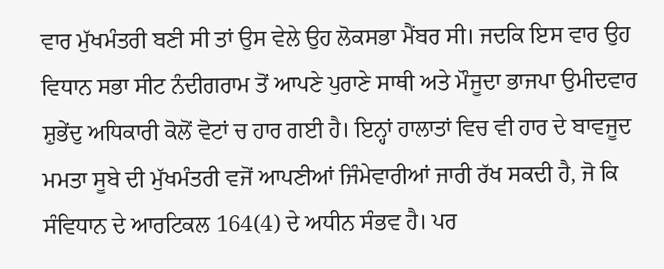ਵਾਰ ਮੁੱਖਮੰਤਰੀ ਬਣੀ ਸੀ ਤਾਂ ਉਸ ਵੇਲੇ ਉਹ ਲੋਕਸਭਾ ਮੈਂਬਰ ਸੀ। ਜਦਕਿ ਇਸ ਵਾਰ ਉਹ ਵਿਧਾਨ ਸਭਾ ਸੀਟ ਨੰਦੀਗਰਾਮ ਤੋਂ ਆਪਣੇ ਪੁਰਾਣੇ ਸਾਥੀ ਅਤੇ ਮੌਜੂਦਾ ਭਾਜਪਾ ਉਮੀਦਵਾਰ ਸ਼ੁਭੇਂਦੁ ਅਧਿਕਾਰੀ ਕੋਲੋਂ ਵੋਟਾਂ ਚ ਹਾਰ ਗਈ ਹੈ। ਇਨ੍ਹਾਂ ਹਾਲਾਤਾਂ ਵਿਚ ਵੀ ਹਾਰ ਦੇ ਬਾਵਜੂਦ ਮਮਤਾ ਸੂਬੇ ਦੀ ਮੁੱਖਮੰਤਰੀ ਵਜੋਂ ਆਪਣੀਆਂ ਜਿੰਮੇਵਾਰੀਆਂ ਜਾਰੀ ਰੱਖ ਸਕਦੀ ਹੈ, ਜੋ ਕਿ ਸੰਵਿਧਾਨ ਦੇ ਆਰਟਿਕਲ 164(4) ਦੇ ਅਧੀਨ ਸੰਭਵ ਹੈ। ਪਰ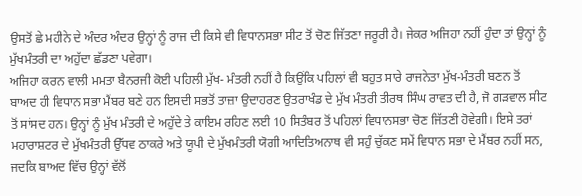ਉਸਤੋਂ ਛੇ ਮਹੀਨੇ ਦੇ ਅੰਦਰ ਅੰਦਰ ਉਨ੍ਹਾਂ ਨੂੰ ਰਾਜ ਦੀ ਕਿਸੇ ਵੀ ਵਿਧਾਨਸਭਾ ਸੀਟ ਤੋਂ ਚੋਣ ਜਿੱਤਣਾ ਜਰੂਰੀ ਹੈ। ਜੇਕਰ ਅਜਿਹਾ ਨਹੀਂ ਹੁੰਦਾ ਤਾਂ ਉਨ੍ਹਾਂ ਨੂੰ ਮੁੱਖਮੰਤਰੀ ਦਾ ਅਹੁੱਦਾ ਛੱਡਣਾ ਪਵੇਗਾ।
ਅਜਿਹਾ ਕਰਨ ਵਾਲੀ ਮਮਤਾ ਬੈਨਰਜੀ ਕੋਈ ਪਹਿਲੀ ਮੁੱਖ- ਮੰਤਰੀ ਨਹੀਂ ਹੈ ਕਿਉਂਕਿ ਪਹਿਲਾਂ ਵੀ ਬਹੁਤ ਸਾਰੇ ਰਾਜਨੇਤਾ ਮੁੱਖ-ਮੰਤਰੀ ਬਣਨ ਤੋਂ ਬਾਅਦ ਹੀ ਵਿਧਾਨ ਸਭਾ ਮੈਂਬਰ ਬਣੇ ਹਨ ਇਸਦੀ ਸਭਤੋਂ ਤਾਜ਼ਾ ਉਦਾਹਰਣ ਉਤਰਾਖੰਡ ਦੇ ਮੁੱਖ ਮੰਤਰੀ ਤੀਰਥ ਸਿੰਘ ਰਾਵਤ ਦੀ ਹੈ, ਜੋ ਗੜਵਾਲ ਸੀਟ ਤੋਂ ਸਾਂਸਦ ਹਨ। ਉਨ੍ਹਾਂ ਨੂੰ ਮੁੱਖ ਮੰਤਰੀ ਦੇ ਅਹੁੱਦੇ ਤੇ ਕਾਇਮ ਰਹਿਣ ਲਈ 10 ਸਿਤੰਬਰ ਤੋਂ ਪਹਿਲਾਂ ਵਿਧਾਨਸਭਾ ਚੋਣ ਜਿੱਤਣੀ ਹੋਵੇਗੀ। ਇਸੇ ਤਰਾਂ ਮਹਾਰਾਸ਼ਟਰ ਦੇ ਮੁੱਖਮੰਤਰੀ ਉੱਧਵ ਠਾਕਰੇ ਅਤੇ ਯੂਪੀ ਦੇ ਮੁੱਖਮੰਤਰੀ ਯੋਗੀ ਆਦਿਤਿਅਨਾਥ ਵੀ ਸਹੁੰ ਚੁੱਕਣ ਸਮੇਂ ਵਿਧਾਨ ਸਭਾ ਦੇ ਮੈਂਬਰ ਨਹੀਂ ਸਨ, ਜਦਕਿ ਬਾਅਦ ਵਿੱਚ ਉਨ੍ਹਾਂ ਵੱਲੋਂ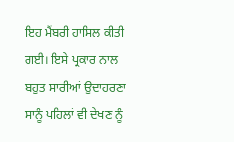ਇਹ ਮੈਂਬਰੀ ਹਾਸਿਲ ਕੀਤੀ ਗਈ। ਇਸੇ ਪ੍ਰਕਾਰ ਨਾਲ ਬਹੁਤ ਸਾਰੀਆਂ ਉਦਾਹਰਣਾ ਸਾਨੂੰ ਪਹਿਲਾਂ ਵੀ ਦੇਖਣ ਨੂੰ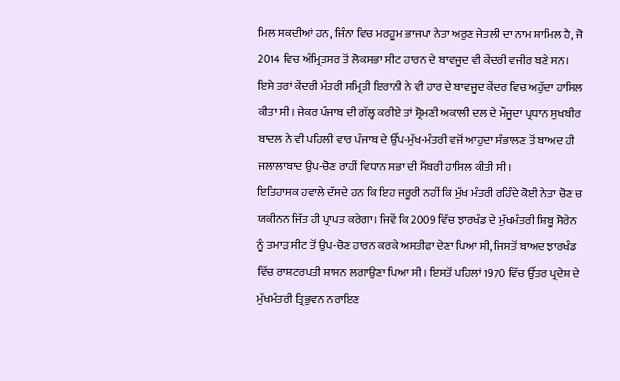ਮਿਲ ਸਕਦੀਆਂ ਹਨ, ਜਿੰਨਾ ਵਿਚ ਮਰਹੂਮ ਭਾਜਪਾ ਨੇਤਾ ਅਰੁਣ ਜੇਤਲੀ ਦਾ ਨਾਮ ਸ਼ਾਮਿਲ ਹੈ, ਜੋ 2014 ਵਿਚ ਅੰਮ੍ਰਿਤਸਰ ਤੋਂ ਲੋਕਸਭਾ ਸੀਟ ਹਾਰਨ ਦੇ ਬਾਵਜੂਦ ਵੀ ਕੇਂਦਰੀ ਵਜੀਰ ਬਣੇ ਸਨ। ਇਸੇ ਤਰਾਂ ਕੇਂਦਰੀ ਮੰਤਰੀ ਸਮ੍ਰਿਤੀ ਇਰਾਨੀ ਨੇ ਵੀ ਹਾਰ ਦੇ ਬਾਵਜੂਦ ਕੇਂਦਰ ਵਿਚ ਅਹੁੱਦਾ ਹਾਸਿਲ ਕੀਤਾ ਸੀ। ਜੇਕਰ ਪੰਜਾਬ ਦੀ ਗੱਲ੍ਹ ਕਰੀਏ ਤਾਂ ਸ਼੍ਰੋਮਣੀ ਅਕਾਲੀ ਦਲ ਦੇ ਮੌਜੂਦਾ ਪ੍ਰਧਾਨ ਸੁਖਬੀਰ ਬਾਦਲ ਨੇ ਵੀ ਪਹਿਲੀ ਵਾਰ ਪੰਜਾਬ ਦੇ ਉੱਪ-ਮੁੱਖ-ਮੰਤਰੀ ਵਜੋਂ ਆਹੁਦਾ ਸੰਭਾਲਣ ਤੋਂ ਬਾਅਦ ਹੀ ਜਲਾਲਾਬਾਦ ਉਪ-ਚੋਣ ਰਾਹੀਂ ਵਿਧਾਨ ਸਭਾ ਦੀ ਮੈਂਬਰੀ ਹਾਸਿਲ ਕੀਤੀ ਸੀ।
ਇਤਿਹਾਸਕ ਹਵਾਲੇ ਦੱਸਦੇ ਹਨ ਕਿ ਇਹ ਜਰੂਰੀ ਨਹੀਂ ਕਿ ਮੁੱਖ ਮੰਤਰੀ ਰਹਿੰਦੇ ਕੋਈ ਨੇਤਾ ਚੋਣ ਚ ਯਕੀਨਨ ਜਿੱਤ ਹੀ ਪ੍ਰਾਪਤ ਕਰੇਗਾ। ਜਿਵੇਂ ਕਿ 2009 ਵਿੱਚ ਝਾਰਖੰਡ ਦੇ ਮੁੱਖਮੰਤਰੀ ਸ਼ਿਬੂ ਸੋਰੇਨ ਨੂੰ ਤਮਾੜ ਸੀਟ ਤੋਂ ਉਪ-ਚੋਣ ਹਾਰਨ ਕਰਕੇ ਅਸਤੀਫਾ ਦੇਣਾ ਪਿਆ ਸੀ, ਜਿਸਤੋਂ ਬਾਅਦ ਝਾਰਖੰਡ ਵਿੱਚ ਰਾਸ਼ਟਰਪਤੀ ਸ਼ਾਸਨ ਲਗਾਉਣਾ ਪਿਆ ਸੀ। ਇਸਤੋਂ ਪਹਿਲਾਂ 1970 ਵਿੱਚ ਉੱਤਰ ਪ੍ਰਦੇਸ਼ ਦੇ ਮੁੱਖਮੰਤਰੀ ਤ੍ਰਿਭੁਵਨ ਨਰਾਇਣ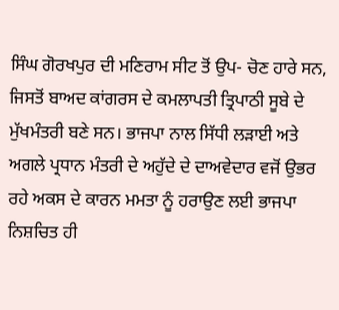ਸਿੰਘ ਗੋਰਖਪੁਰ ਦੀ ਮਣਿਰਾਮ ਸੀਟ ਤੋਂ ਉਪ- ਚੋਣ ਹਾਰੇ ਸਨ, ਜਿਸਤੋਂ ਬਾਅਦ ਕਾਂਗਰਸ ਦੇ ਕਮਲਾਪਤੀ ਤ੍ਰਿਪਾਠੀ ਸੂਬੇ ਦੇ ਮੁੱਖਮੰਤਰੀ ਬਣੇ ਸਨ। ਭਾਜਪਾ ਨਾਲ ਸਿੱਧੀ ਲੜਾਈ ਅਤੇ ਅਗਲੇ ਪ੍ਰਧਾਨ ਮੰਤਰੀ ਦੇ ਅਹੁੱਦੇ ਦੇ ਦਾਅਵੇਦਾਰ ਵਜੋਂ ਉਭਰ ਰਹੇ ਅਕਸ ਦੇ ਕਾਰਨ ਮਮਤਾ ਨੂੰ ਹਰਾਉਣ ਲਈ ਭਾਜਪਾ ਨਿਸ਼ਚਿਤ ਹੀ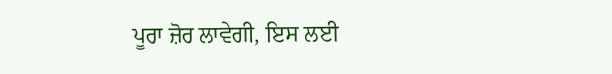ਪੂਰਾ ਜ਼ੋਰ ਲਾਵੇਗੀ, ਇਸ ਲਈ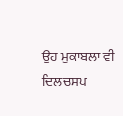ਉਹ ਮੁਕਾਬਲਾ ਵੀ ਦਿਲਚਸਪ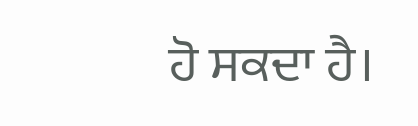ਹੋ ਸਕਦਾ ਹੈ।